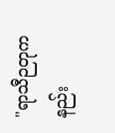"ရာသီဉတုကနည်း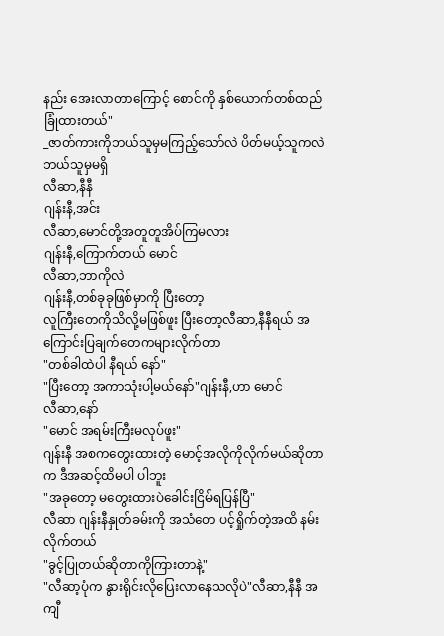နည်း အေးလာတာကြောင့် စောင်ကို နှစ်ယောက်တစ်ထည်ခြုံထားတယ်"
_ဇာတ်ကားကိုဘယ်သူမှမကြည့်သော်လဲ ပိတ်မယ့်သူကလဲဘယ်သူမှမရှိ
လီဆာ,နီနီ
ဂျန်းနီ,အင်း
လီဆာ,မောင်တို့အတူတူအိပ်ကြမလား
ဂျန်းနီ,ကြောက်တယ် မောင်
လီဆာ,ဘာကိုလဲ
ဂျန်းနီ,တစ်ခုခုဖြစ်မှာကို ပြီးတော့
လူကြီးတေကိုသိလို့မဖြစ်ဖူး ပြီးတော့လီဆာ,နီနီရယ် အကြောင်းပြချက်တေကများလိုက်တာ
"တစ်ခါထဲပါ နီရယ် နော်"
"ပြီးတော့ အကာသုံးပါ့မယ်နော်"ဂျန်းနီ,ဟာ မောင်
လီဆာ,နော်
"မောင် အရမ်းကြီးမလုပ်ဖူး"
ဂျန်းနီ အစကတွေးထားတဲ့ မောင့်အလိုကိုလိုက်မယ်ဆိုတာက ဒီအဆင့်ထိမပါ ပါဘူး
"အခုတော့ မတွေးထားပဲခေါင်းငြိမ်ရပြန်ပြီ"
လီဆာ ဂျန်းနီနှုတ်ခမ်းကို အသံတေ ပင့်ရှိုက်တဲ့အထိ နမ်းလိုက်တယ်
"ခွင့်ပြုတယ်ဆိုတာကိုကြားတာနဲ့"
"လီဆာ့ပုံက နွားရိုင်းလိုပြေးလာနေသလိုပဲ"လီဆာ,နီနီ အကျီ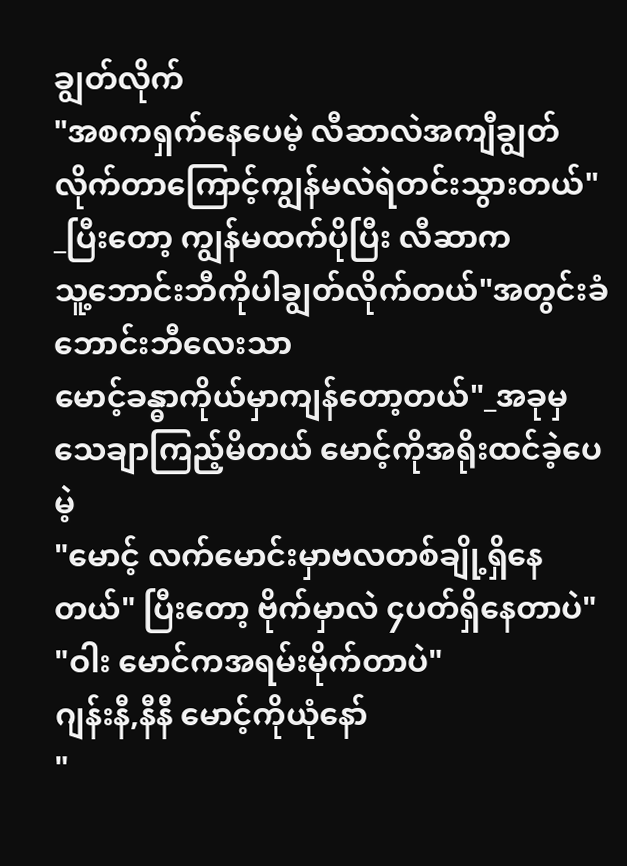ချွတ်လိုက်
"အစကရှက်နေပေမဲ့ လီဆာလဲအကျီချွတ်လိုက်တာကြောင့်ကျွန်မလဲရဲတင်းသွားတယ်"
_ပြီးတော့ ကျွန်မထက်ပိုပြီး လီဆာက
သူ့ဘောင်းဘီကိုပါချွတ်လိုက်တယ်"အတွင်းခံဘောင်းဘီလေးသာ
မောင့်ခန္ဓာကိုယ်မှာကျန်တော့တယ်"_အခုမှသေချာကြည့်မိတယ် မောင့်ကိုအရိုးထင်ခဲ့ပေမဲ့
"မောင့် လက်မောင်းမှာဗလတစ်ချို့ရှိနေတယ်" ပြီးတော့ ဗိုက်မှာလဲ ၄ပတ်ရှိနေတာပဲ"
"ဝါး မောင်ကအရမ်းမိုက်တာပဲ"
ဂျန်းနီ,နီနီ မောင့်ကိုယုံနော်
"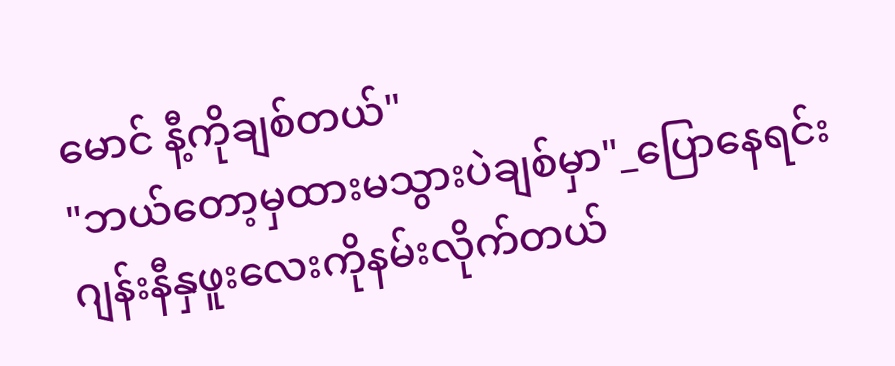မောင် နီ့ကိုချစ်တယ်"
"ဘယ်တော့မှထားမသွားပဲချစ်မှာ"_ပြောနေရင်း ဂျန်းနီနှဖူးလေးကိုနမ်းလိုက်တယ်